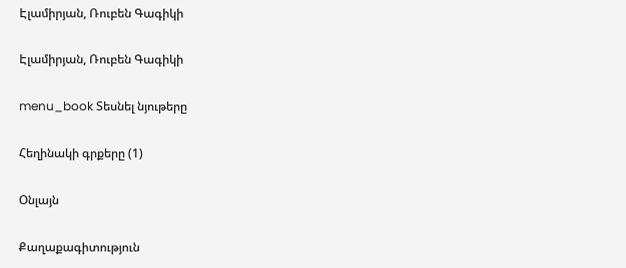Էլամիրյան, Ռուբեն Գագիկի

Էլամիրյան, Ռուբեն Գագիկի

menu_book Տեսնել նյութերը

Հեղինակի գրքերը (1)

Օնլայն

Քաղաքագիտություն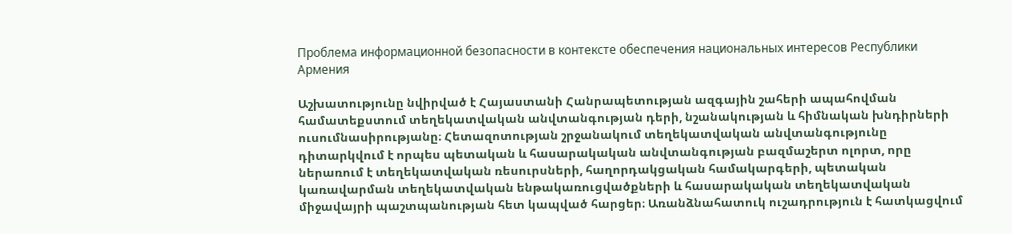Проблема информационной безопасности в контексте обеспечения национальных интересов Республики Армения

Աշխատությունը նվիրված է Հայաստանի Հանրապետության ազգային շահերի ապահովման համատեքստում տեղեկատվական անվտանգության դերի, նշանակության և հիմնական խնդիրների ուսումնասիրությանը։ Հետազոտության շրջանակում տեղեկատվական անվտանգությունը դիտարկվում է որպես պետական և հասարակական անվտանգության բազմաշերտ ոլորտ, որը ներառում է տեղեկատվական ռեսուրսների, հաղորդակցական համակարգերի, պետական կառավարման տեղեկատվական ենթակառուցվածքների և հասարակական տեղեկատվական միջավայրի պաշտպանության հետ կապված հարցեր։ Առանձնահատուկ ուշադրություն է հատկացվում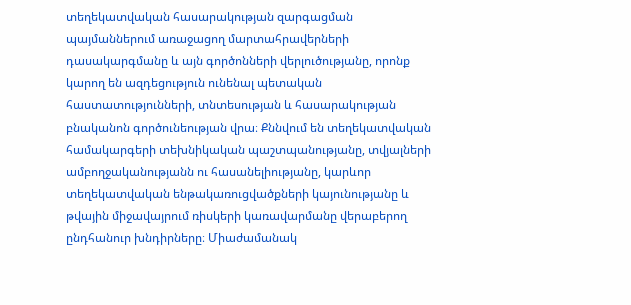տեղեկատվական հասարակության զարգացման պայմաններում առաջացող մարտահրավերների դասակարգմանը և այն գործոնների վերլուծությանը, որոնք կարող են ազդեցություն ունենալ պետական հաստատությունների, տնտեսության և հասարակության բնականոն գործունեության վրա։ Քննվում են տեղեկատվական համակարգերի տեխնիկական պաշտպանությանը, տվյալների ամբողջականությանն ու հասանելիությանը, կարևոր տեղեկատվական ենթակառուցվածքների կայունությանը և թվային միջավայրում ռիսկերի կառավարմանը վերաբերող ընդհանուր խնդիրները։ Միաժամանակ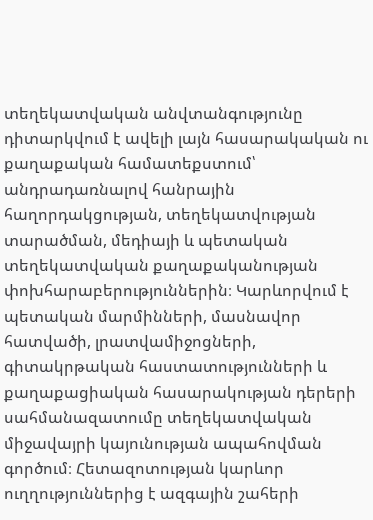տեղեկատվական անվտանգությունը դիտարկվում է ավելի լայն հասարակական ու քաղաքական համատեքստում՝ անդրադառնալով հանրային հաղորդակցության, տեղեկատվության տարածման, մեդիայի և պետական տեղեկատվական քաղաքականության փոխհարաբերություններին։ Կարևորվում է պետական մարմինների, մասնավոր հատվածի, լրատվամիջոցների, գիտակրթական հաստատությունների և քաղաքացիական հասարակության դերերի սահմանազատումը տեղեկատվական միջավայրի կայունության ապահովման գործում։ Հետազոտության կարևոր ուղղություններից է ազգային շահերի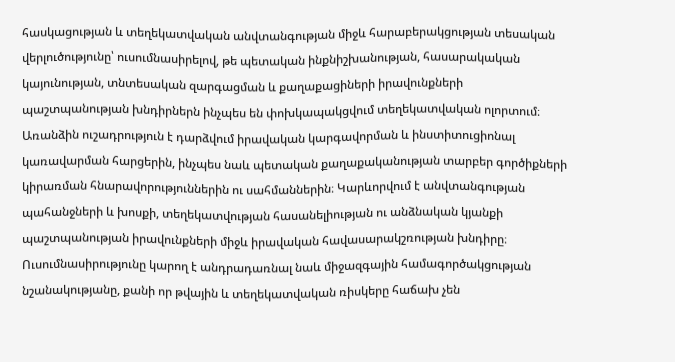հասկացության և տեղեկատվական անվտանգության միջև հարաբերակցության տեսական վերլուծությունը՝ ուսումնասիրելով, թե պետական ինքնիշխանության, հասարակական կայունության, տնտեսական զարգացման և քաղաքացիների իրավունքների պաշտպանության խնդիրներն ինչպես են փոխկապակցվում տեղեկատվական ոլորտում։ Առանձին ուշադրություն է դարձվում իրավական կարգավորման և ինստիտուցիոնալ կառավարման հարցերին, ինչպես նաև պետական քաղաքականության տարբեր գործիքների կիրառման հնարավորություններին ու սահմաններին։ Կարևորվում է անվտանգության պահանջների և խոսքի, տեղեկատվության հասանելիության ու անձնական կյանքի պաշտպանության իրավունքների միջև իրավական հավասարակշռության խնդիրը։ Ուսումնասիրությունը կարող է անդրադառնալ նաև միջազգային համագործակցության նշանակությանը, քանի որ թվային և տեղեկատվական ռիսկերը հաճախ չեն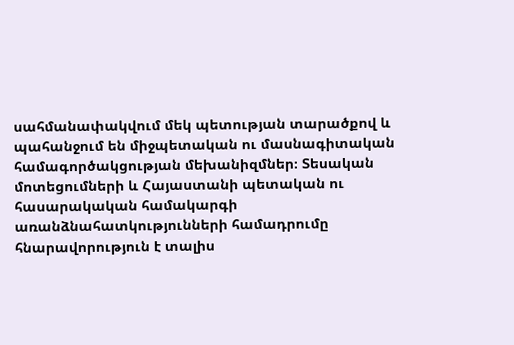սահմանափակվում մեկ պետության տարածքով և պահանջում են միջպետական ու մասնագիտական համագործակցության մեխանիզմներ։ Տեսական մոտեցումների և Հայաստանի պետական ու հասարակական համակարգի առանձնահատկությունների համադրումը հնարավորություն է տալիս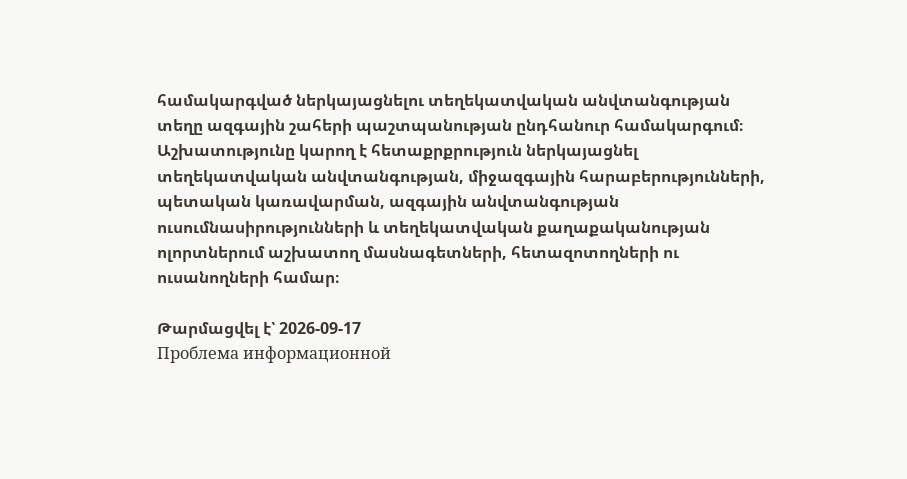համակարգված ներկայացնելու տեղեկատվական անվտանգության տեղը ազգային շահերի պաշտպանության ընդհանուր համակարգում։ Աշխատությունը կարող է հետաքրքրություն ներկայացնել տեղեկատվական անվտանգության, միջազգային հարաբերությունների, պետական կառավարման, ազգային անվտանգության ուսումնասիրությունների և տեղեկատվական քաղաքականության ոլորտներում աշխատող մասնագետների, հետազոտողների ու ուսանողների համար։

Թարմացվել է՝ 2026-09-17
Проблема информационной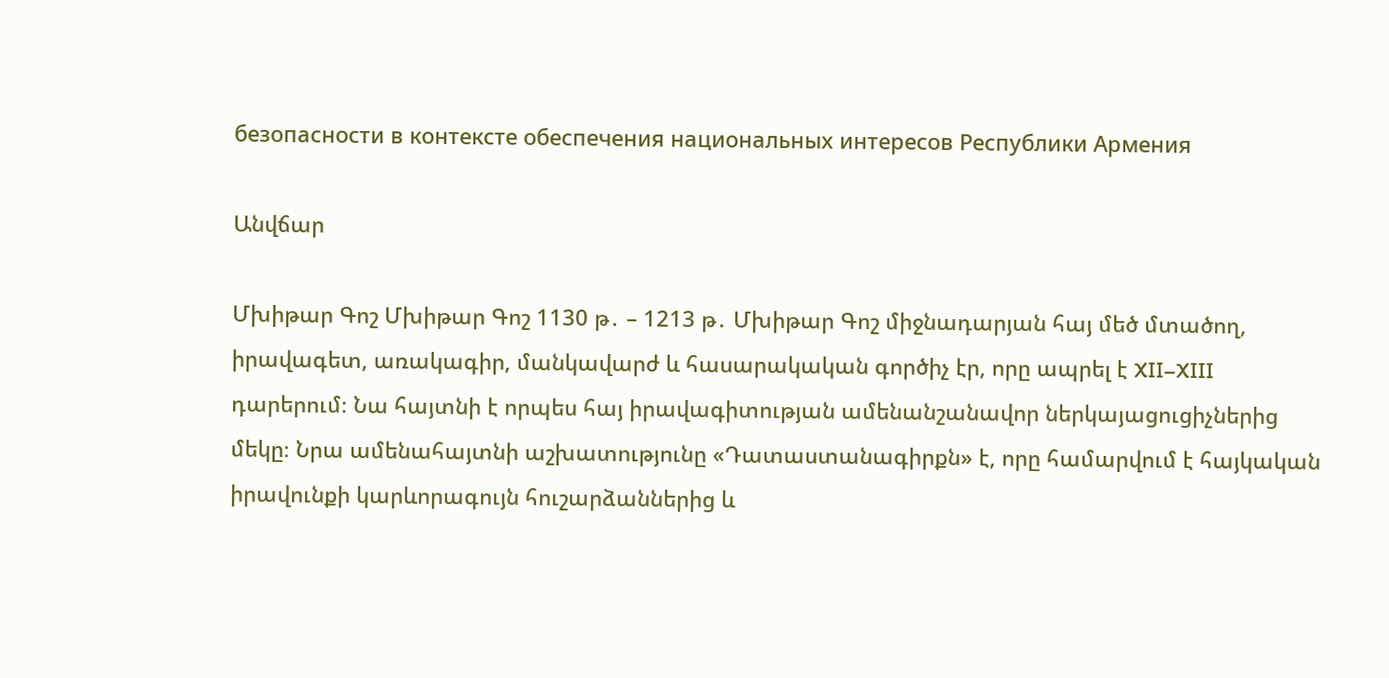безопасности в контексте обеспечения национальных интересов Республики Армения

Անվճար

Մխիթար Գոշ Մխիթար Գոշ 1130 թ․ – 1213 թ․ Մխիթար Գոշ միջնադարյան հայ մեծ մտածող, իրավագետ, առակագիր, մանկավարժ և հասարակական գործիչ էր, որը ապրել է XII–XIII դարերում։ Նա հայտնի է որպես հայ իրավագիտության ամենանշանավոր ներկայացուցիչներից մեկը։ Նրա ամենահայտնի աշխատությունը «Դատաստանագիրքն» է, որը համարվում է հայկական իրավունքի կարևորագույն հուշարձաններից և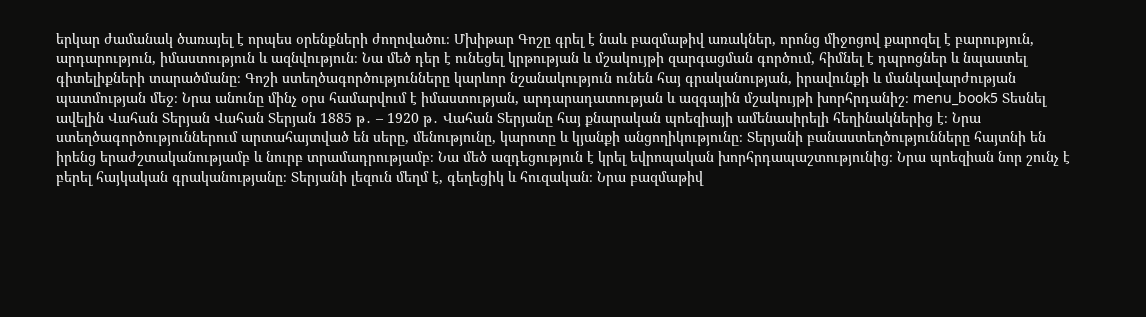երկար ժամանակ ծառայել է որպես օրենքների ժողովածու։ Մխիթար Գոշը գրել է նաև բազմաթիվ առակներ, որոնց միջոցով քարոզել է բարություն, արդարություն, իմաստություն և ազնվություն։ Նա մեծ դեր է ունեցել կրթության և մշակույթի զարգացման գործում, հիմնել է դպրոցներ և նպաստել գիտելիքների տարածմանը։ Գոշի ստեղծագործությունները կարևոր նշանակություն ունեն հայ գրականության, իրավունքի և մանկավարժության պատմության մեջ։ Նրա անունը մինչ օրս համարվում է իմաստության, արդարադատության և ազգային մշակույթի խորհրդանիշ։ menu_book5 Տեսնել ավելին Վահան Տերյան Վահան Տերյան 1885 թ․ – 1920 թ․ Վահան Տերյանը հայ քնարական պոեզիայի ամենասիրելի հեղինակներից է։ Նրա ստեղծագործություններում արտահայտված են սերը, մենությունը, կարոտը և կյանքի անցողիկությունը։ Տերյանի բանաստեղծությունները հայտնի են իրենց երաժշտականությամբ և նուրբ տրամադրությամբ։ Նա մեծ ազդեցություն է կրել եվրոպական խորհրդապաշտությունից։ Նրա պոեզիան նոր շունչ է բերել հայկական գրականությանը։ Տերյանի լեզուն մեղմ է, գեղեցիկ և հուզական։ Նրա բազմաթիվ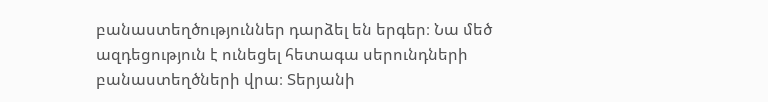բանաստեղծություններ դարձել են երգեր։ Նա մեծ ազդեցություն է ունեցել հետագա սերունդների բանաստեղծների վրա։ Տերյանի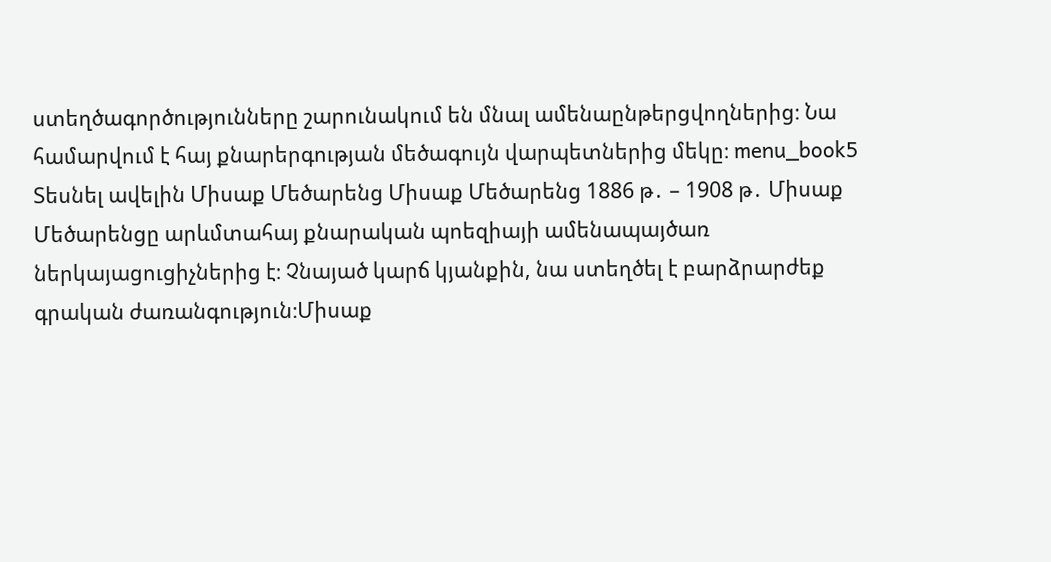ստեղծագործությունները շարունակում են մնալ ամենաընթերցվողներից։ Նա համարվում է հայ քնարերգության մեծագույն վարպետներից մեկը։ menu_book5 Տեսնել ավելին Միսաք Մեծարենց Միսաք Մեծարենց 1886 թ․ – 1908 թ․ Միսաք Մեծարենցը արևմտահայ քնարական պոեզիայի ամենապայծառ ներկայացուցիչներից է։ Չնայած կարճ կյանքին, նա ստեղծել է բարձրարժեք գրական ժառանգություն։Միսաք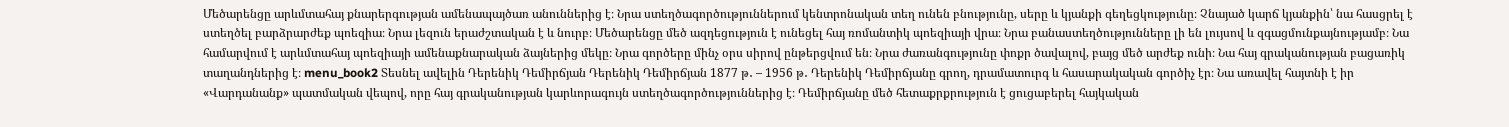Մեծարենցը արևմտահայ քնարերգության ամենապայծառ անուններից է։ Նրա ստեղծագործություններում կենտրոնական տեղ ունեն բնությունը, սերը և կյանքի գեղեցկությունը։ Չնայած կարճ կյանքին՝ նա հասցրել է ստեղծել բարձրարժեք պոեզիա։ Նրա լեզուն երաժշտական է և նուրբ։ Մեծարենցը մեծ ազդեցություն է ունեցել հայ ռոմանտիկ պոեզիայի վրա։ Նրա բանաստեղծությունները լի են լույսով և զգացմունքայնությամբ։ Նա համարվում է արևմտահայ պոեզիայի ամենաքնարական ձայներից մեկը։ Նրա գործերը մինչ օրս սիրով ընթերցվում են։ Նրա ժառանգությունը փոքր ծավալով, բայց մեծ արժեք ունի։ Նա հայ գրականության բացառիկ տաղանդներից է։ menu_book2 Տեսնել ավելին Դերենիկ Դեմիրճյան Դերենիկ Դեմիրճյան 1877 թ․ – 1956 թ․ Դերենիկ Դեմիրճյանը գրող, դրամատուրգ և հասարակական գործիչ էր։ Նա առավել հայտնի է իր «Վարդանանք» պատմական վեպով, որը հայ գրականության կարևորագույն ստեղծագործություններից է։ Դեմիրճյանը մեծ հետաքրքրություն է ցուցաբերել հայկական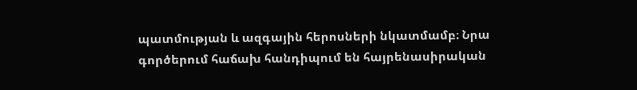պատմության և ազգային հերոսների նկատմամբ։ Նրա գործերում հաճախ հանդիպում են հայրենասիրական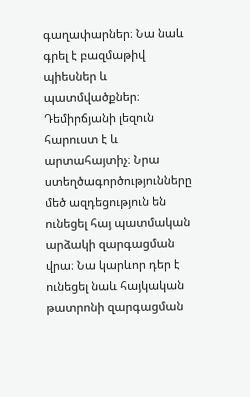գաղափարներ։ Նա նաև գրել է բազմաթիվ պիեսներ և պատմվածքներ։ Դեմիրճյանի լեզուն հարուստ է և արտահայտիչ։ Նրա ստեղծագործությունները մեծ ազդեցություն են ունեցել հայ պատմական արձակի զարգացման վրա։ Նա կարևոր դեր է ունեցել նաև հայկական թատրոնի զարգացման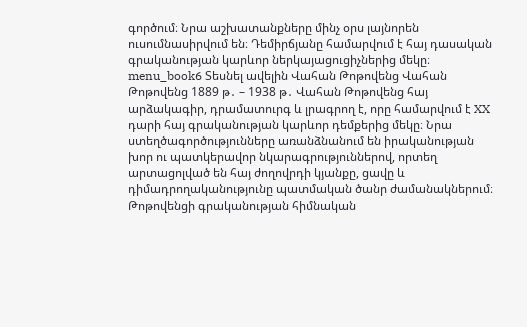գործում։ Նրա աշխատանքները մինչ օրս լայնորեն ուսումնասիրվում են։ Դեմիրճյանը համարվում է հայ դասական գրականության կարևոր ներկայացուցիչներից մեկը։ menu_book6 Տեսնել ավելին Վահան Թոթովենց Վահան Թոթովենց 1889 թ․ – 1938 թ․ Վահան Թոթովենց հայ արձակագիր, դրամատուրգ և լրագրող է, որը համարվում է XX դարի հայ գրականության կարևոր դեմքերից մեկը։ Նրա ստեղծագործությունները առանձնանում են իրականության խոր ու պատկերավոր նկարագրություններով, որտեղ արտացոլված են հայ ժողովրդի կյանքը, ցավը և դիմադրողականությունը պատմական ծանր ժամանակներում։ Թոթովենցի գրականության հիմնական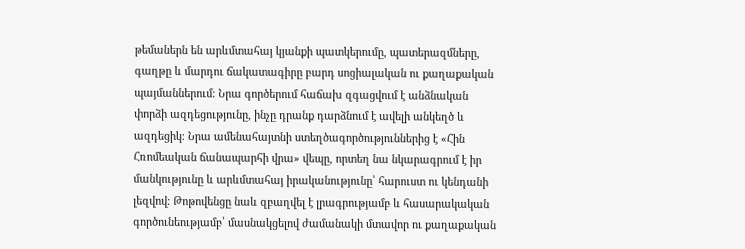թեմաներն են արևմտահայ կյանքի պատկերումը, պատերազմները, գաղթը և մարդու ճակատագիրը բարդ սոցիալական ու քաղաքական պայմաններում։ Նրա գործերում հաճախ զգացվում է անձնական փորձի ազդեցությունը, ինչը դրանք դարձնում է ավելի անկեղծ և ազդեցիկ։ Նրա ամենահայտնի ստեղծագործություններից է «Հին Հռոմեական ճանապարհի վրա» վեպը, որտեղ նա նկարագրում է իր մանկությունը և արևմտահայ իրականությունը՝ հարուստ ու կենդանի լեզվով։ Թոթովենցը նաև զբաղվել է լրագրությամբ և հասարակական գործունեությամբ՝ մասնակցելով ժամանակի մտավոր ու քաղաքական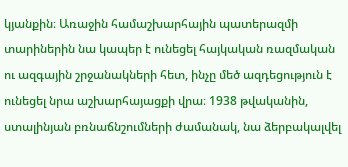կյանքին։ Առաջին համաշխարհային պատերազմի տարիներին նա կապեր է ունեցել հայկական ռազմական ու ազգային շրջանակների հետ, ինչը մեծ ազդեցություն է ունեցել նրա աշխարհայացքի վրա։ 1938 թվականին, ստալինյան բռնաճնշումների ժամանակ, նա ձերբակալվել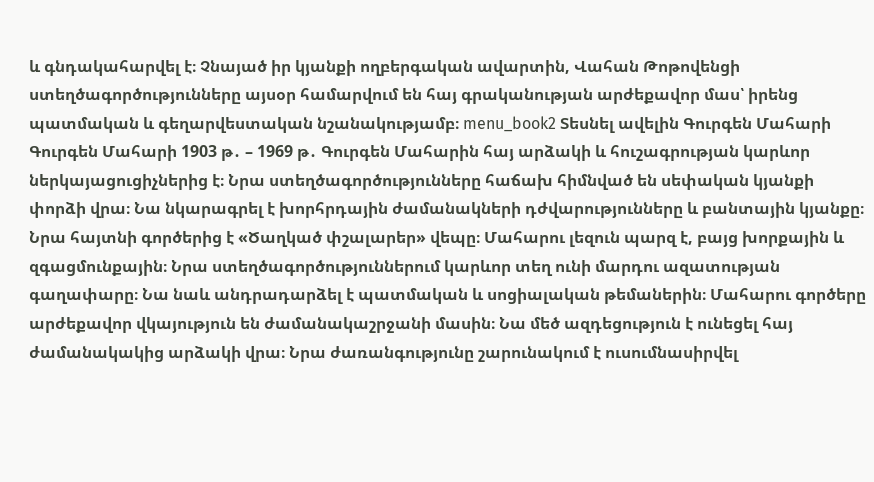և գնդակահարվել է։ Չնայած իր կյանքի ողբերգական ավարտին, Վահան Թոթովենցի ստեղծագործությունները այսօր համարվում են հայ գրականության արժեքավոր մաս՝ իրենց պատմական և գեղարվեստական նշանակությամբ։ menu_book2 Տեսնել ավելին Գուրգեն Մահարի Գուրգեն Մահարի 1903 թ․ – 1969 թ․ Գուրգեն Մահարին հայ արձակի և հուշագրության կարևոր ներկայացուցիչներից է։ Նրա ստեղծագործությունները հաճախ հիմնված են սեփական կյանքի փորձի վրա։ Նա նկարագրել է խորհրդային ժամանակների դժվարությունները և բանտային կյանքը։ Նրա հայտնի գործերից է «Ծաղկած փշալարեր» վեպը։ Մահարու լեզուն պարզ է, բայց խորքային և զգացմունքային։ Նրա ստեղծագործություններում կարևոր տեղ ունի մարդու ազատության գաղափարը։ Նա նաև անդրադարձել է պատմական և սոցիալական թեմաներին։ Մահարու գործերը արժեքավոր վկայություն են ժամանակաշրջանի մասին։ Նա մեծ ազդեցություն է ունեցել հայ ժամանակակից արձակի վրա։ Նրա ժառանգությունը շարունակում է ուսումնասիրվել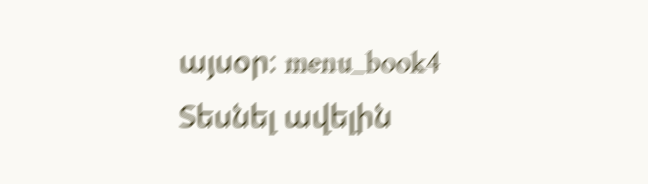այսօր։ menu_book4 Տեսնել ավելին